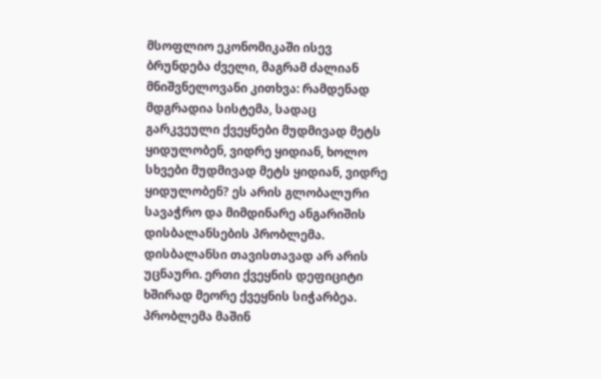მსოფლიო ეკონომიკაში ისევ ბრუნდება ძველი, მაგრამ ძალიან მნიშვნელოვანი კითხვა: რამდენად მდგრადია სისტემა, სადაც გარკვეული ქვეყნები მუდმივად მეტს ყიდულობენ, ვიდრე ყიდიან, ხოლო სხვები მუდმივად მეტს ყიდიან, ვიდრე ყიდულობენ? ეს არის გლობალური სავაჭრო და მიმდინარე ანგარიშის დისბალანსების პრობლემა.
დისბალანსი თავისთავად არ არის უცნაური. ერთი ქვეყნის დეფიციტი ხშირად მეორე ქვეყნის სიჭარბეა. პრობლემა მაშინ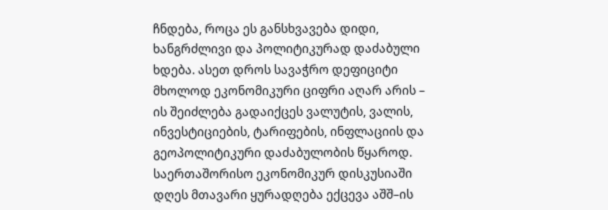ჩნდება, როცა ეს განსხვავება დიდი, ხანგრძლივი და პოლიტიკურად დაძაბული ხდება. ასეთ დროს სავაჭრო დეფიციტი მხოლოდ ეკონომიკური ციფრი აღარ არის – ის შეიძლება გადაიქცეს ვალუტის, ვალის, ინვესტიციების, ტარიფების, ინფლაციის და გეოპოლიტიკური დაძაბულობის წყაროდ.
საერთაშორისო ეკონომიკურ დისკუსიაში დღეს მთავარი ყურადღება ექცევა აშშ–ის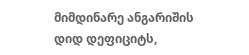მიმდინარე ანგარიშის დიდ დეფიციტს,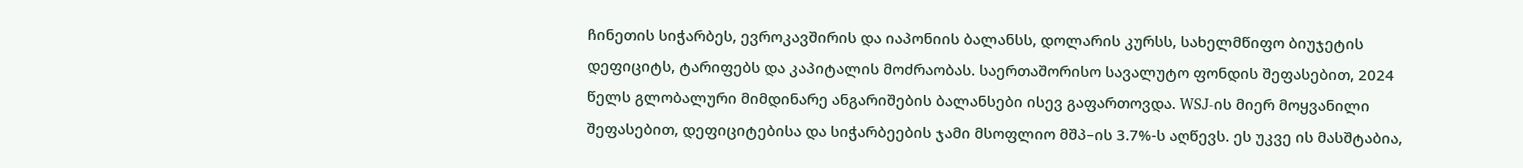ჩინეთის სიჭარბეს, ევროკავშირის და იაპონიის ბალანსს, დოლარის კურსს, სახელმწიფო ბიუჯეტის დეფიციტს, ტარიფებს და კაპიტალის მოძრაობას. საერთაშორისო სავალუტო ფონდის შეფასებით, 2024 წელს გლობალური მიმდინარე ანგარიშების ბალანსები ისევ გაფართოვდა. WSJ-ის მიერ მოყვანილი შეფასებით, დეფიციტებისა და სიჭარბეების ჯამი მსოფლიო მშპ–ის 3.7%-ს აღწევს. ეს უკვე ის მასშტაბია,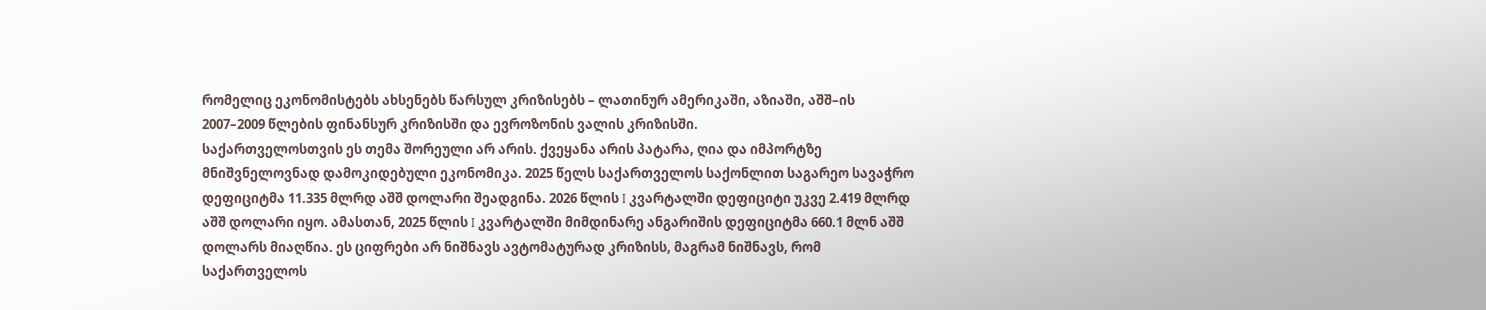რომელიც ეკონომისტებს ახსენებს წარსულ კრიზისებს – ლათინურ ამერიკაში, აზიაში, აშშ–ის 2007–2009 წლების ფინანსურ კრიზისში და ევროზონის ვალის კრიზისში.
საქართველოსთვის ეს თემა შორეული არ არის. ქვეყანა არის პატარა, ღია და იმპორტზე მნიშვნელოვნად დამოკიდებული ეკონომიკა. 2025 წელს საქართველოს საქონლით საგარეო სავაჭრო დეფიციტმა 11.335 მლრდ აშშ დოლარი შეადგინა. 2026 წლის I კვარტალში დეფიციტი უკვე 2.419 მლრდ აშშ დოლარი იყო. ამასთან, 2025 წლის I კვარტალში მიმდინარე ანგარიშის დეფიციტმა 660.1 მლნ აშშ დოლარს მიაღწია. ეს ციფრები არ ნიშნავს ავტომატურად კრიზისს, მაგრამ ნიშნავს, რომ საქართველოს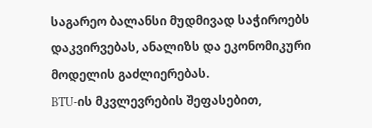საგარეო ბალანსი მუდმივად საჭიროებს დაკვირვებას, ანალიზს და ეკონომიკური მოდელის გაძლიერებას.
BTU-ის მკვლევრების შეფასებით,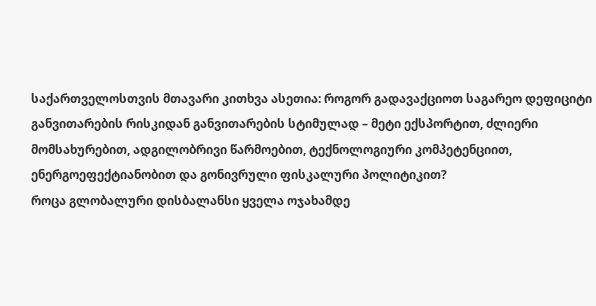საქართველოსთვის მთავარი კითხვა ასეთია: როგორ გადავაქციოთ საგარეო დეფიციტი განვითარების რისკიდან განვითარების სტიმულად – მეტი ექსპორტით, ძლიერი მომსახურებით, ადგილობრივი წარმოებით, ტექნოლოგიური კომპეტენციით, ენერგოეფექტიანობით და გონივრული ფისკალური პოლიტიკით?
როცა გლობალური დისბალანსი ყველა ოჯახამდე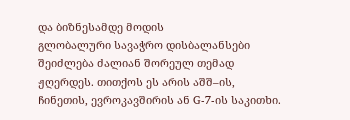და ბიზნესამდე მოდის
გლობალური სავაჭრო დისბალანსები შეიძლება ძალიან შორეულ თემად ჟღერდეს. თითქოს ეს არის აშშ–ის, ჩინეთის, ევროკავშირის ან G-7-ის საკითხი.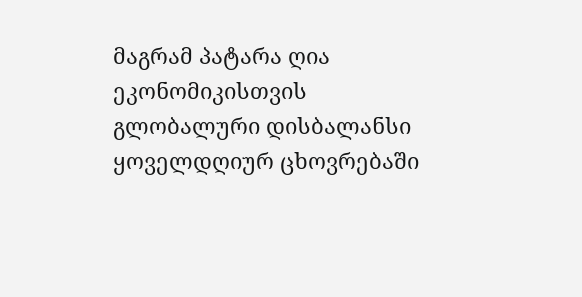მაგრამ პატარა ღია ეკონომიკისთვის გლობალური დისბალანსი ყოველდღიურ ცხოვრებაში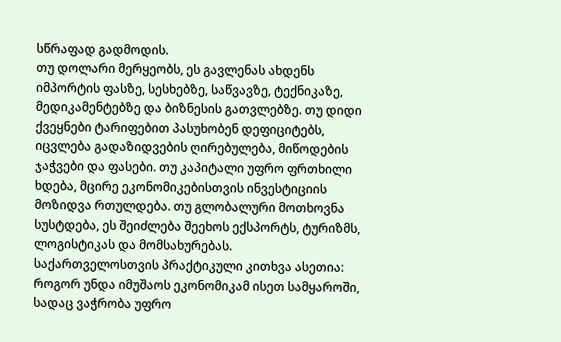სწრაფად გადმოდის.
თუ დოლარი მერყეობს, ეს გავლენას ახდენს იმპორტის ფასზე, სესხებზე, საწვავზე, ტექნიკაზე, მედიკამენტებზე და ბიზნესის გათვლებზე. თუ დიდი ქვეყნები ტარიფებით პასუხობენ დეფიციტებს, იცვლება გადაზიდვების ღირებულება, მიწოდების ჯაჭვები და ფასები. თუ კაპიტალი უფრო ფრთხილი ხდება, მცირე ეკონომიკებისთვის ინვესტიციის მოზიდვა რთულდება. თუ გლობალური მოთხოვნა სუსტდება, ეს შეიძლება შეეხოს ექსპორტს, ტურიზმს, ლოგისტიკას და მომსახურებას.
საქართველოსთვის პრაქტიკული კითხვა ასეთია: როგორ უნდა იმუშაოს ეკონომიკამ ისეთ სამყაროში, სადაც ვაჭრობა უფრო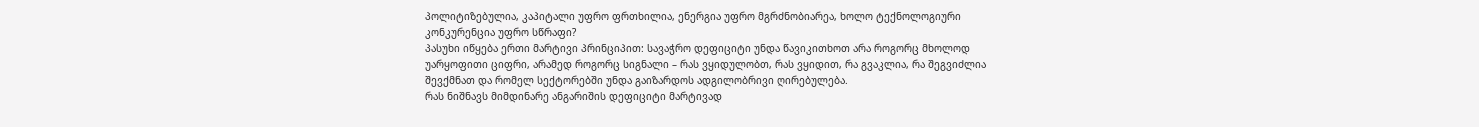პოლიტიზებულია, კაპიტალი უფრო ფრთხილია, ენერგია უფრო მგრძნობიარეა, ხოლო ტექნოლოგიური კონკურენცია უფრო სწრაფი?
პასუხი იწყება ერთი მარტივი პრინციპით: სავაჭრო დეფიციტი უნდა წავიკითხოთ არა როგორც მხოლოდ უარყოფითი ციფრი, არამედ როგორც სიგნალი – რას ვყიდულობთ, რას ვყიდით, რა გვაკლია, რა შეგვიძლია შევქმნათ და რომელ სექტორებში უნდა გაიზარდოს ადგილობრივი ღირებულება.
რას ნიშნავს მიმდინარე ანგარიშის დეფიციტი მარტივად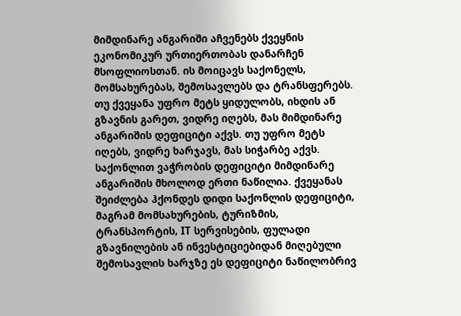მიმდინარე ანგარიში აჩვენებს ქვეყნის ეკონომიკურ ურთიერთობას დანარჩენ მსოფლიოსთან. ის მოიცავს საქონელს, მომსახურებას, შემოსავლებს და ტრანსფერებს.
თუ ქვეყანა უფრო მეტს ყიდულობს, იხდის ან გზავნის გარეთ, ვიდრე იღებს, მას მიმდინარე ანგარიშის დეფიციტი აქვს. თუ უფრო მეტს იღებს, ვიდრე ხარჯავს, მას სიჭარბე აქვს.
საქონლით ვაჭრობის დეფიციტი მიმდინარე ანგარიშის მხოლოდ ერთი ნაწილია. ქვეყანას შეიძლება ჰქონდეს დიდი საქონლის დეფიციტი, მაგრამ მომსახურების, ტურიზმის, ტრანსპორტის, IT სერვისების, ფულადი გზავნილების ან ინვესტიციებიდან მიღებული შემოსავლის ხარჯზე ეს დეფიციტი ნაწილობრივ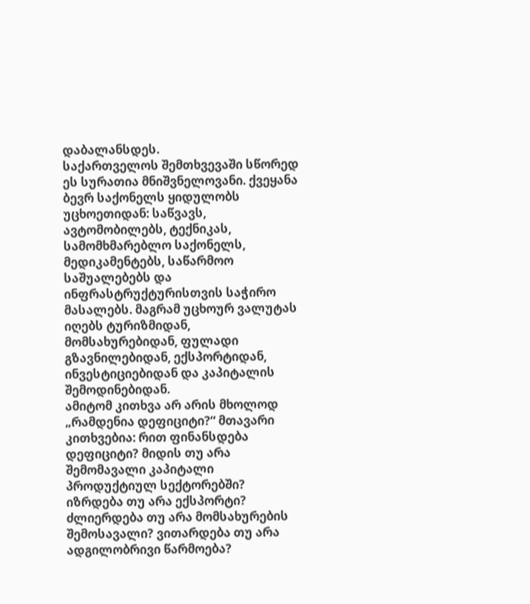დაბალანსდეს.
საქართველოს შემთხვევაში სწორედ ეს სურათია მნიშვნელოვანი. ქვეყანა ბევრ საქონელს ყიდულობს უცხოეთიდან: საწვავს, ავტომობილებს, ტექნიკას, სამომხმარებლო საქონელს, მედიკამენტებს, საწარმოო საშუალებებს და ინფრასტრუქტურისთვის საჭირო მასალებს. მაგრამ უცხოურ ვალუტას იღებს ტურიზმიდან, მომსახურებიდან, ფულადი გზავნილებიდან, ექსპორტიდან, ინვესტიციებიდან და კაპიტალის შემოდინებიდან.
ამიტომ კითხვა არ არის მხოლოდ „რამდენია დეფიციტი?“ მთავარი კითხვებია: რით ფინანსდება დეფიციტი? მიდის თუ არა შემომავალი კაპიტალი პროდუქტიულ სექტორებში? იზრდება თუ არა ექსპორტი? ძლიერდება თუ არა მომსახურების შემოსავალი? ვითარდება თუ არა ადგილობრივი წარმოება?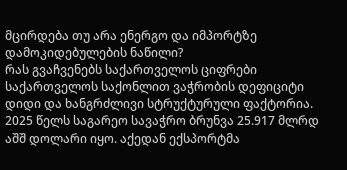მცირდება თუ არა ენერგო და იმპორტზე დამოკიდებულების ნაწილი?
რას გვაჩვენებს საქართველოს ციფრები
საქართველოს საქონლით ვაჭრობის დეფიციტი დიდი და ხანგრძლივი სტრუქტურული ფაქტორია. 2025 წელს საგარეო სავაჭრო ბრუნვა 25.917 მლრდ აშშ დოლარი იყო. აქედან ექსპორტმა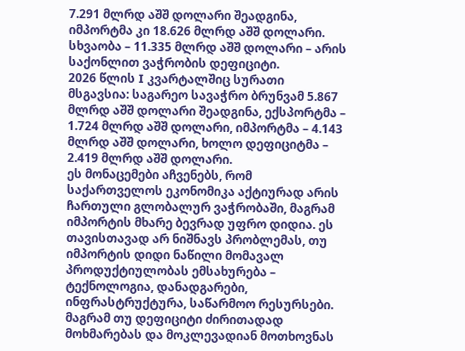7.291 მლრდ აშშ დოლარი შეადგინა, იმპორტმა კი 18.626 მლრდ აშშ დოლარი. სხვაობა – 11.335 მლრდ აშშ დოლარი – არის საქონლით ვაჭრობის დეფიციტი.
2026 წლის I კვარტალშიც სურათი მსგავსია: საგარეო სავაჭრო ბრუნვამ 5.867 მლრდ აშშ დოლარი შეადგინა, ექსპორტმა – 1.724 მლრდ აშშ დოლარი, იმპორტმა – 4.143 მლრდ აშშ დოლარი, ხოლო დეფიციტმა – 2.419 მლრდ აშშ დოლარი.
ეს მონაცემები აჩვენებს, რომ საქართველოს ეკონომიკა აქტიურად არის ჩართული გლობალურ ვაჭრობაში, მაგრამ იმპორტის მხარე ბევრად უფრო დიდია. ეს თავისთავად არ ნიშნავს პრობლემას, თუ იმპორტის დიდი ნაწილი მომავალ პროდუქტიულობას ემსახურება – ტექნოლოგია, დანადგარები, ინფრასტრუქტურა, საწარმოო რესურსები. მაგრამ თუ დეფიციტი ძირითადად მოხმარებას და მოკლევადიან მოთხოვნას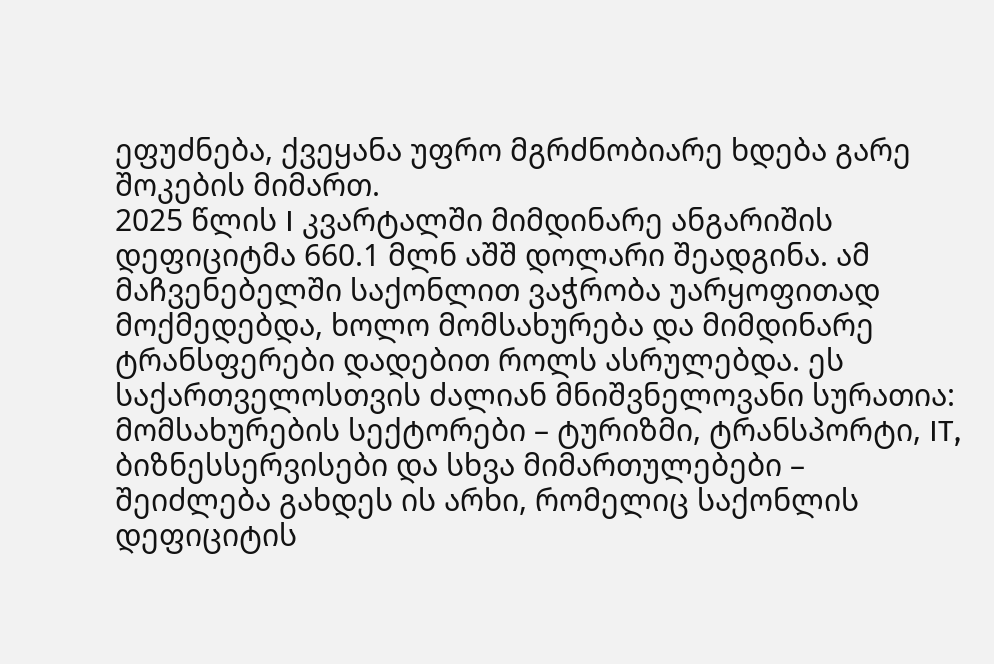ეფუძნება, ქვეყანა უფრო მგრძნობიარე ხდება გარე შოკების მიმართ.
2025 წლის I კვარტალში მიმდინარე ანგარიშის დეფიციტმა 660.1 მლნ აშშ დოლარი შეადგინა. ამ მაჩვენებელში საქონლით ვაჭრობა უარყოფითად მოქმედებდა, ხოლო მომსახურება და მიმდინარე ტრანსფერები დადებით როლს ასრულებდა. ეს საქართველოსთვის ძალიან მნიშვნელოვანი სურათია: მომსახურების სექტორები – ტურიზმი, ტრანსპორტი, IT, ბიზნესსერვისები და სხვა მიმართულებები – შეიძლება გახდეს ის არხი, რომელიც საქონლის დეფიციტის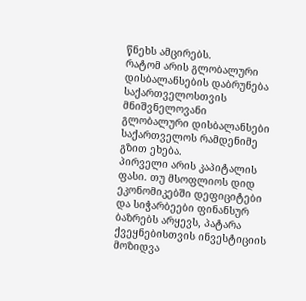წნეხს ამცირებს.
რატომ არის გლობალური დისბალანსების დაბრუნება საქართველოსთვის მნიშვნელოვანი
გლობალური დისბალანსები საქართველოს რამდენიმე გზით ეხება.
პირველი არის კაპიტალის ფასი. თუ მსოფლიოს დიდ ეკონომიკებში დეფიციტები და სიჭარბეები ფინანსურ ბაზრებს არყევს, პატარა ქვეყნებისთვის ინვესტიციის მოზიდვა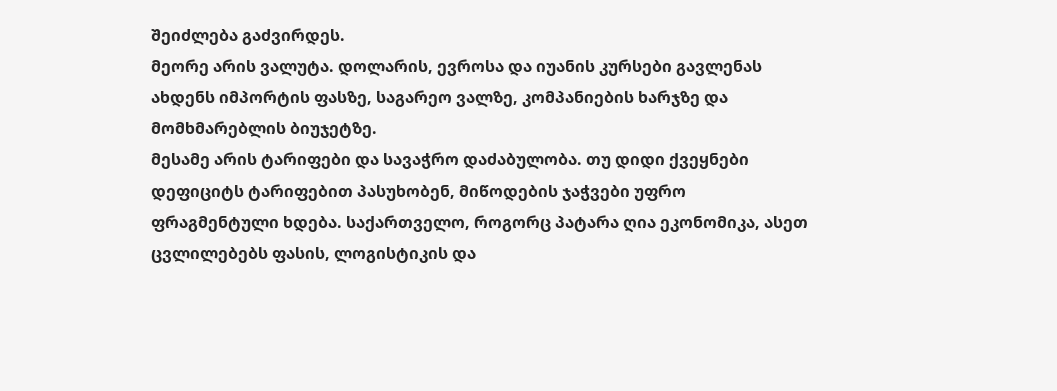შეიძლება გაძვირდეს.
მეორე არის ვალუტა. დოლარის, ევროსა და იუანის კურსები გავლენას ახდენს იმპორტის ფასზე, საგარეო ვალზე, კომპანიების ხარჯზე და მომხმარებლის ბიუჯეტზე.
მესამე არის ტარიფები და სავაჭრო დაძაბულობა. თუ დიდი ქვეყნები დეფიციტს ტარიფებით პასუხობენ, მიწოდების ჯაჭვები უფრო ფრაგმენტული ხდება. საქართველო, როგორც პატარა ღია ეკონომიკა, ასეთ ცვლილებებს ფასის, ლოგისტიკის და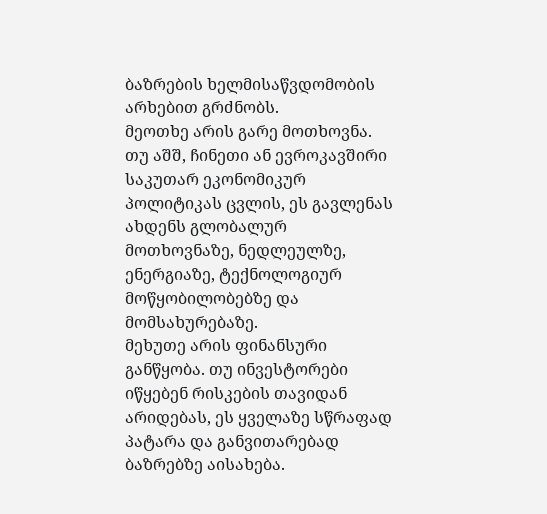ბაზრების ხელმისაწვდომობის არხებით გრძნობს.
მეოთხე არის გარე მოთხოვნა. თუ აშშ, ჩინეთი ან ევროკავშირი საკუთარ ეკონომიკურ პოლიტიკას ცვლის, ეს გავლენას ახდენს გლობალურ მოთხოვნაზე, ნედლეულზე, ენერგიაზე, ტექნოლოგიურ მოწყობილობებზე და მომსახურებაზე.
მეხუთე არის ფინანსური განწყობა. თუ ინვესტორები იწყებენ რისკების თავიდან არიდებას, ეს ყველაზე სწრაფად პატარა და განვითარებად ბაზრებზე აისახება.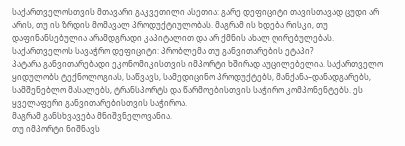საქართველოსთვის მთავარი გაკვეთილი ასეთია: გარე დეფიციტი თავისთავად ცუდი არ არის, თუ ის ზრდის მომავალ პროდუქტიულობას. მაგრამ ის ხდება რისკი, თუ დაფინანსებულია არამდგრადი კაპიტალით და არ ქმნის ახალ ღირებულებას.
საქართველოს სავაჭრო დეფიციტი: პრობლემა თუ განვითარების ეტაპი?
პატარა განვითარებადი ეკონომიკისთვის იმპორტი ხშირად აუცილებელია. საქართველო ყიდულობს ტექნოლოგიას, საწვავს, სამედიცინო პროდუქტებს, მანქანა–დანადგარებს, სამშენებლო მასალებს, ტრანსპორტს და წარმოებისთვის საჭირო კომპონენტებს. ეს ყველაფერი განვითარებისთვის საჭიროა.
მაგრამ განსხვავება მნიშვნელოვანია.
თუ იმპორტი ნიშნავს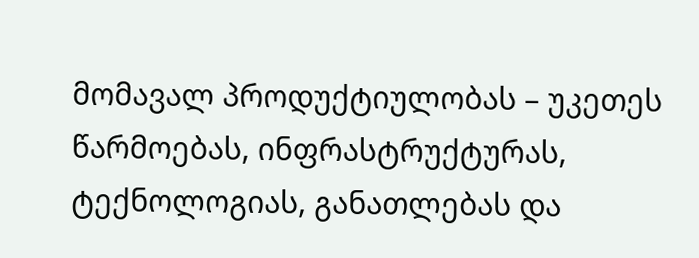მომავალ პროდუქტიულობას – უკეთეს წარმოებას, ინფრასტრუქტურას, ტექნოლოგიას, განათლებას და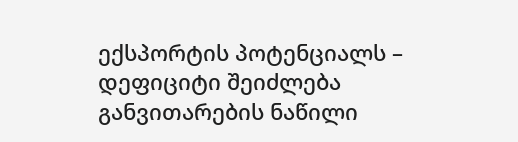ექსპორტის პოტენციალს – დეფიციტი შეიძლება განვითარების ნაწილი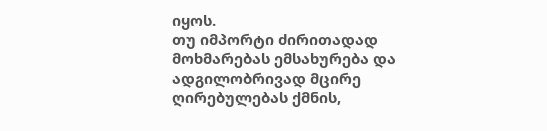იყოს.
თუ იმპორტი ძირითადად მოხმარებას ემსახურება და ადგილობრივად მცირე ღირებულებას ქმნის,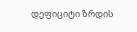დეფიციტი ზრდის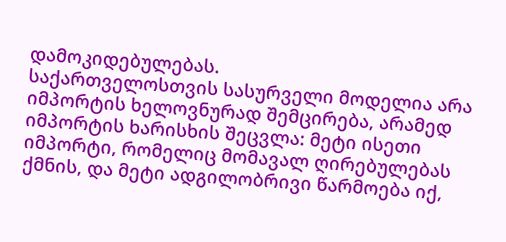დამოკიდებულებას.
საქართველოსთვის სასურველი მოდელია არა იმპორტის ხელოვნურად შემცირება, არამედ იმპორტის ხარისხის შეცვლა: მეტი ისეთი იმპორტი, რომელიც მომავალ ღირებულებას ქმნის, და მეტი ადგილობრივი წარმოება იქ,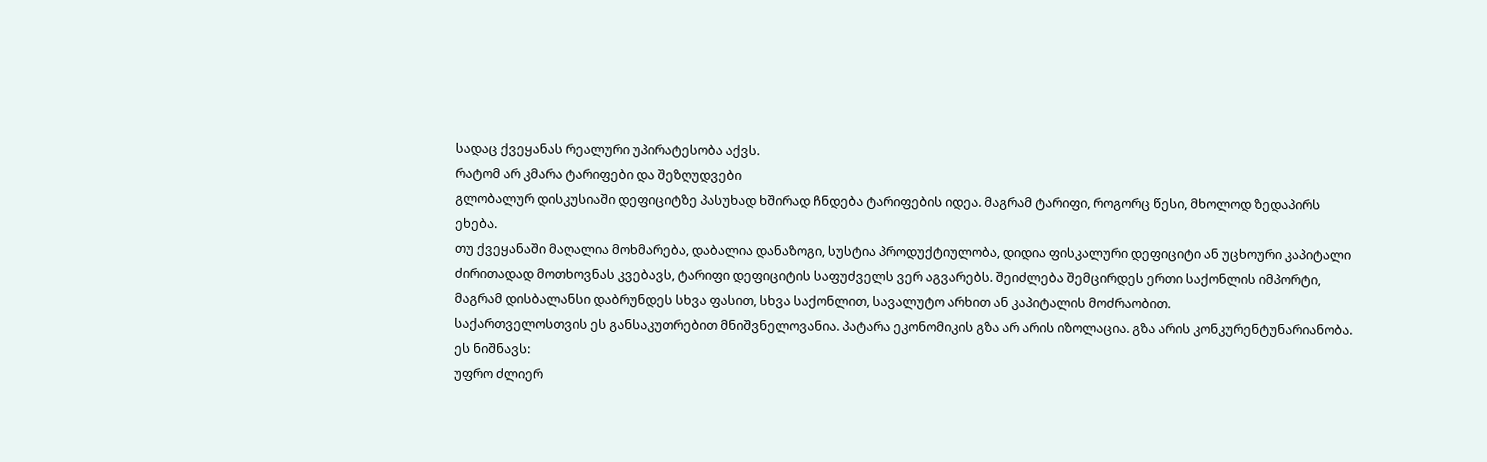სადაც ქვეყანას რეალური უპირატესობა აქვს.
რატომ არ კმარა ტარიფები და შეზღუდვები
გლობალურ დისკუსიაში დეფიციტზე პასუხად ხშირად ჩნდება ტარიფების იდეა. მაგრამ ტარიფი, როგორც წესი, მხოლოდ ზედაპირს ეხება.
თუ ქვეყანაში მაღალია მოხმარება, დაბალია დანაზოგი, სუსტია პროდუქტიულობა, დიდია ფისკალური დეფიციტი ან უცხოური კაპიტალი ძირითადად მოთხოვნას კვებავს, ტარიფი დეფიციტის საფუძველს ვერ აგვარებს. შეიძლება შემცირდეს ერთი საქონლის იმპორტი, მაგრამ დისბალანსი დაბრუნდეს სხვა ფასით, სხვა საქონლით, სავალუტო არხით ან კაპიტალის მოძრაობით.
საქართველოსთვის ეს განსაკუთრებით მნიშვნელოვანია. პატარა ეკონომიკის გზა არ არის იზოლაცია. გზა არის კონკურენტუნარიანობა.
ეს ნიშნავს:
უფრო ძლიერ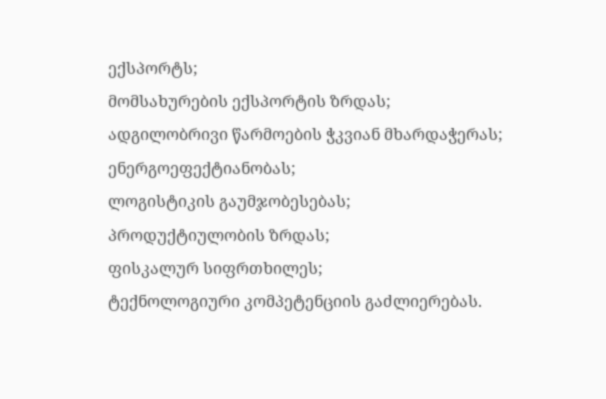ექსპორტს;
მომსახურების ექსპორტის ზრდას;
ადგილობრივი წარმოების ჭკვიან მხარდაჭერას;
ენერგოეფექტიანობას;
ლოგისტიკის გაუმჯობესებას;
პროდუქტიულობის ზრდას;
ფისკალურ სიფრთხილეს;
ტექნოლოგიური კომპეტენციის გაძლიერებას.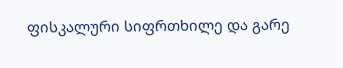ფისკალური სიფრთხილე და გარე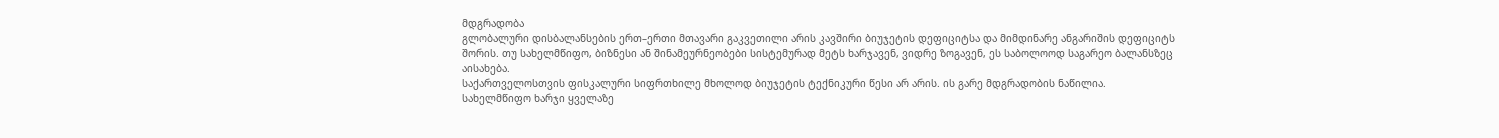მდგრადობა
გლობალური დისბალანსების ერთ–ერთი მთავარი გაკვეთილი არის კავშირი ბიუჯეტის დეფიციტსა და მიმდინარე ანგარიშის დეფიციტს შორის. თუ სახელმწიფო, ბიზნესი ან შინამეურნეობები სისტემურად მეტს ხარჯავენ, ვიდრე ზოგავენ, ეს საბოლოოდ საგარეო ბალანსზეც აისახება.
საქართველოსთვის ფისკალური სიფრთხილე მხოლოდ ბიუჯეტის ტექნიკური წესი არ არის. ის გარე მდგრადობის ნაწილია.
სახელმწიფო ხარჯი ყველაზე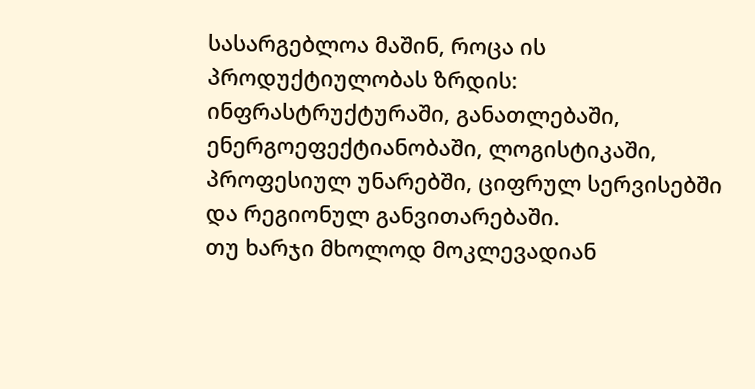სასარგებლოა მაშინ, როცა ის პროდუქტიულობას ზრდის: ინფრასტრუქტურაში, განათლებაში, ენერგოეფექტიანობაში, ლოგისტიკაში, პროფესიულ უნარებში, ციფრულ სერვისებში და რეგიონულ განვითარებაში.
თუ ხარჯი მხოლოდ მოკლევადიან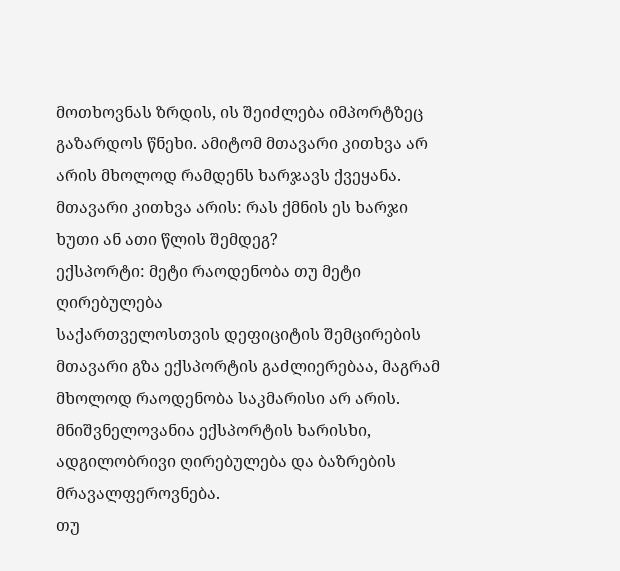მოთხოვნას ზრდის, ის შეიძლება იმპორტზეც გაზარდოს წნეხი. ამიტომ მთავარი კითხვა არ არის მხოლოდ რამდენს ხარჯავს ქვეყანა. მთავარი კითხვა არის: რას ქმნის ეს ხარჯი ხუთი ან ათი წლის შემდეგ?
ექსპორტი: მეტი რაოდენობა თუ მეტი ღირებულება
საქართველოსთვის დეფიციტის შემცირების მთავარი გზა ექსპორტის გაძლიერებაა, მაგრამ მხოლოდ რაოდენობა საკმარისი არ არის. მნიშვნელოვანია ექსპორტის ხარისხი, ადგილობრივი ღირებულება და ბაზრების მრავალფეროვნება.
თუ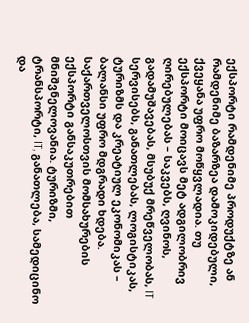ექსპორტი რამდენიმე პროდუქტზე ან რამდენიმე ბაზარზეა დამოკიდებული, ქვეყანა უფრო მოწყვლადია. თუ ექსპორტი მოიცავს მეტ ადგილობრივ ღირებულებას – საკვებს, ღვინოს, გადამუშავებას, მსუბუქ მრეწველობას, IT სერვისებს, განათლებას, ლოგისტიკას, ტურიზმს და კრეატიულ ეკონომიკას – ბალანსი უფრო მდგრადი ხდება.
საქართველოსთვის მომსახურების ექსპორტი განსაკუთრებით მნიშვნელოვანია. ტურიზმი, ტრანსპორტი, IT, განათლება, სამედიცინო და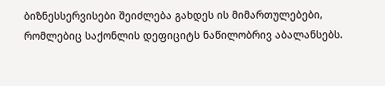ბიზნესსერვისები შეიძლება გახდეს ის მიმართულებები, რომლებიც საქონლის დეფიციტს ნაწილობრივ აბალანსებს.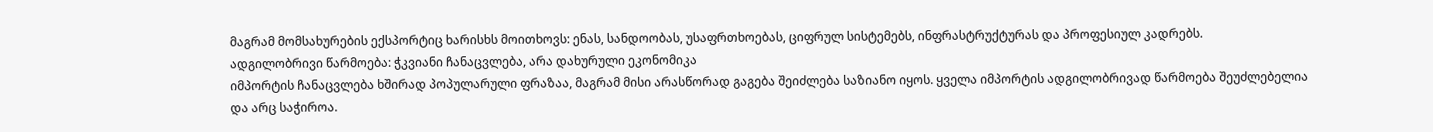მაგრამ მომსახურების ექსპორტიც ხარისხს მოითხოვს: ენას, სანდოობას, უსაფრთხოებას, ციფრულ სისტემებს, ინფრასტრუქტურას და პროფესიულ კადრებს.
ადგილობრივი წარმოება: ჭკვიანი ჩანაცვლება, არა დახურული ეკონომიკა
იმპორტის ჩანაცვლება ხშირად პოპულარული ფრაზაა, მაგრამ მისი არასწორად გაგება შეიძლება საზიანო იყოს. ყველა იმპორტის ადგილობრივად წარმოება შეუძლებელია და არც საჭიროა.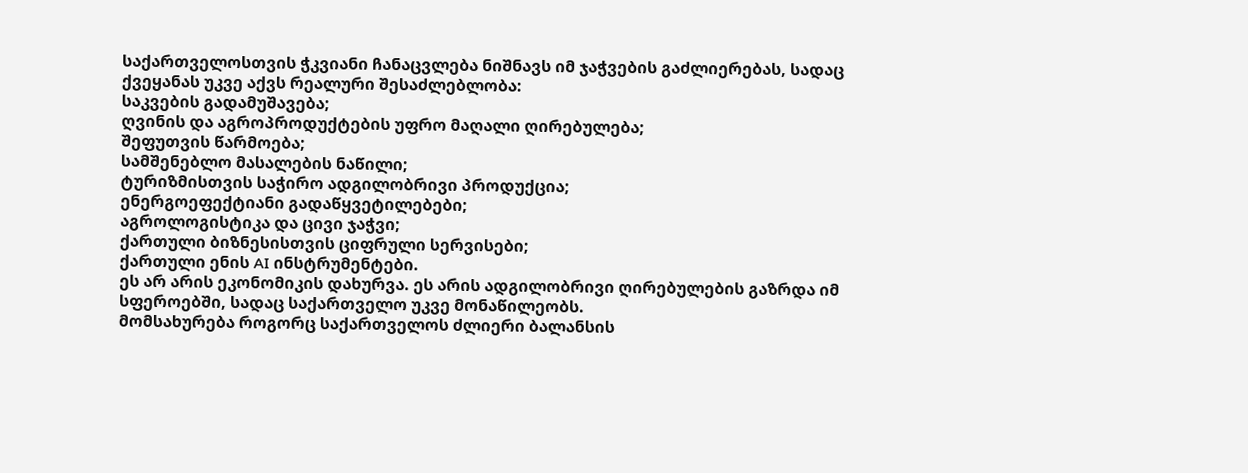საქართველოსთვის ჭკვიანი ჩანაცვლება ნიშნავს იმ ჯაჭვების გაძლიერებას, სადაც ქვეყანას უკვე აქვს რეალური შესაძლებლობა:
საკვების გადამუშავება;
ღვინის და აგროპროდუქტების უფრო მაღალი ღირებულება;
შეფუთვის წარმოება;
სამშენებლო მასალების ნაწილი;
ტურიზმისთვის საჭირო ადგილობრივი პროდუქცია;
ენერგოეფექტიანი გადაწყვეტილებები;
აგროლოგისტიკა და ცივი ჯაჭვი;
ქართული ბიზნესისთვის ციფრული სერვისები;
ქართული ენის AI ინსტრუმენტები.
ეს არ არის ეკონომიკის დახურვა. ეს არის ადგილობრივი ღირებულების გაზრდა იმ სფეროებში, სადაც საქართველო უკვე მონაწილეობს.
მომსახურება როგორც საქართველოს ძლიერი ბალანსის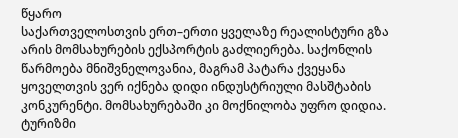წყარო
საქართველოსთვის ერთ–ერთი ყველაზე რეალისტური გზა არის მომსახურების ექსპორტის გაძლიერება. საქონლის წარმოება მნიშვნელოვანია, მაგრამ პატარა ქვეყანა ყოველთვის ვერ იქნება დიდი ინდუსტრიული მასშტაბის კონკურენტი. მომსახურებაში კი მოქნილობა უფრო დიდია.
ტურიზმი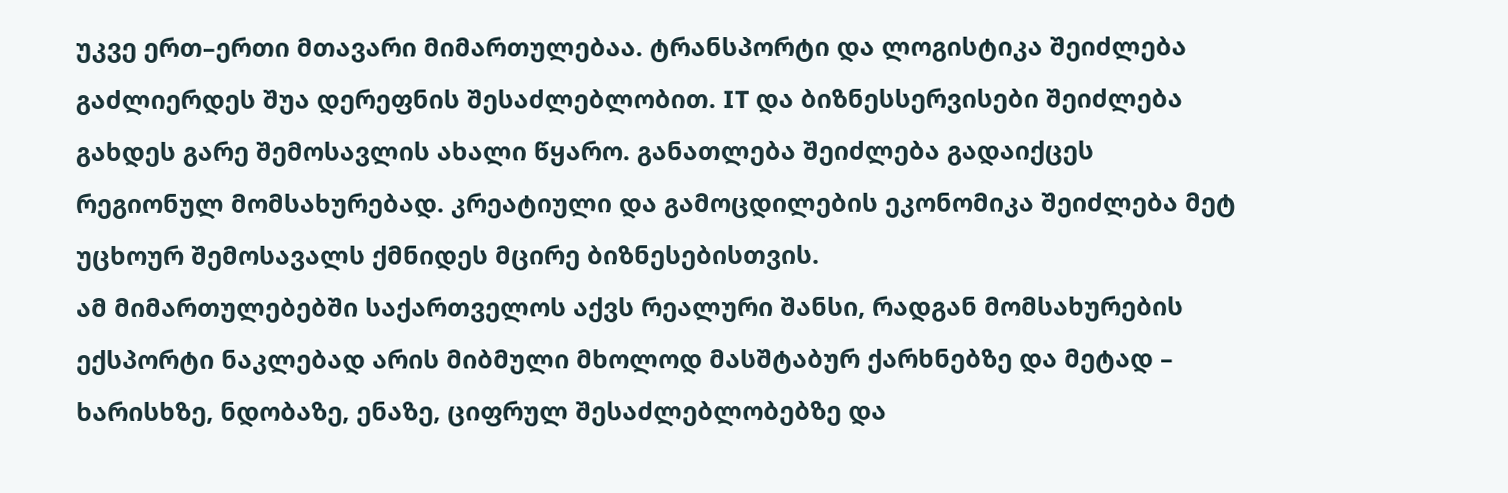უკვე ერთ–ერთი მთავარი მიმართულებაა. ტრანსპორტი და ლოგისტიკა შეიძლება გაძლიერდეს შუა დერეფნის შესაძლებლობით. IT და ბიზნესსერვისები შეიძლება გახდეს გარე შემოსავლის ახალი წყარო. განათლება შეიძლება გადაიქცეს რეგიონულ მომსახურებად. კრეატიული და გამოცდილების ეკონომიკა შეიძლება მეტ უცხოურ შემოსავალს ქმნიდეს მცირე ბიზნესებისთვის.
ამ მიმართულებებში საქართველოს აქვს რეალური შანსი, რადგან მომსახურების ექსპორტი ნაკლებად არის მიბმული მხოლოდ მასშტაბურ ქარხნებზე და მეტად – ხარისხზე, ნდობაზე, ენაზე, ციფრულ შესაძლებლობებზე და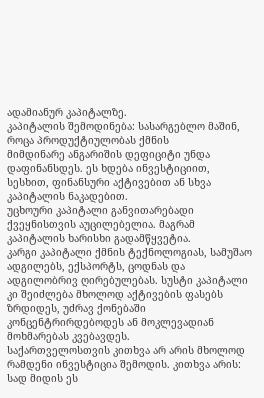ადამიანურ კაპიტალზე.
კაპიტალის შემოდინება: სასარგებლო მაშინ, როცა პროდუქტიულობას ქმნის
მიმდინარე ანგარიშის დეფიციტი უნდა დაფინანსდეს. ეს ხდება ინვესტიციით, სესხით, ფინანსური აქტივებით ან სხვა კაპიტალის ნაკადებით.
უცხოური კაპიტალი განვითარებადი ქვეყნისთვის აუცილებელია. მაგრამ კაპიტალის ხარისხი გადამწყვეტია.
კარგი კაპიტალი ქმნის ტექნოლოგიას, სამუშაო ადგილებს, ექსპორტს, ცოდნას და ადგილობრივ ღირებულებას. სუსტი კაპიტალი კი შეიძლება მხოლოდ აქტივების ფასებს ზრდიდეს, უძრავ ქონებაში კონცენტრირდებოდეს ან მოკლევადიან მოხმარებას კვებავდეს.
საქართველოსთვის კითხვა არ არის მხოლოდ რამდენი ინვესტიცია შემოდის. კითხვა არის: სად მიდის ეს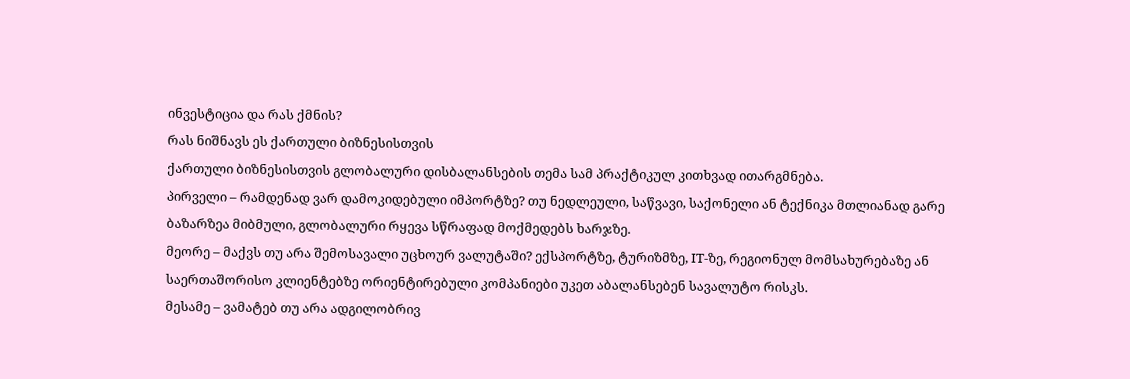ინვესტიცია და რას ქმნის?
რას ნიშნავს ეს ქართული ბიზნესისთვის
ქართული ბიზნესისთვის გლობალური დისბალანსების თემა სამ პრაქტიკულ კითხვად ითარგმნება.
პირველი – რამდენად ვარ დამოკიდებული იმპორტზე? თუ ნედლეული, საწვავი, საქონელი ან ტექნიკა მთლიანად გარე ბაზარზეა მიბმული, გლობალური რყევა სწრაფად მოქმედებს ხარჯზე.
მეორე – მაქვს თუ არა შემოსავალი უცხოურ ვალუტაში? ექსპორტზე, ტურიზმზე, IT-ზე, რეგიონულ მომსახურებაზე ან საერთაშორისო კლიენტებზე ორიენტირებული კომპანიები უკეთ აბალანსებენ სავალუტო რისკს.
მესამე – ვამატებ თუ არა ადგილობრივ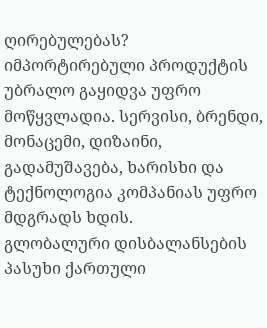ღირებულებას? იმპორტირებული პროდუქტის უბრალო გაყიდვა უფრო მოწყვლადია. სერვისი, ბრენდი, მონაცემი, დიზაინი, გადამუშავება, ხარისხი და ტექნოლოგია კომპანიას უფრო მდგრადს ხდის.
გლობალური დისბალანსების პასუხი ქართული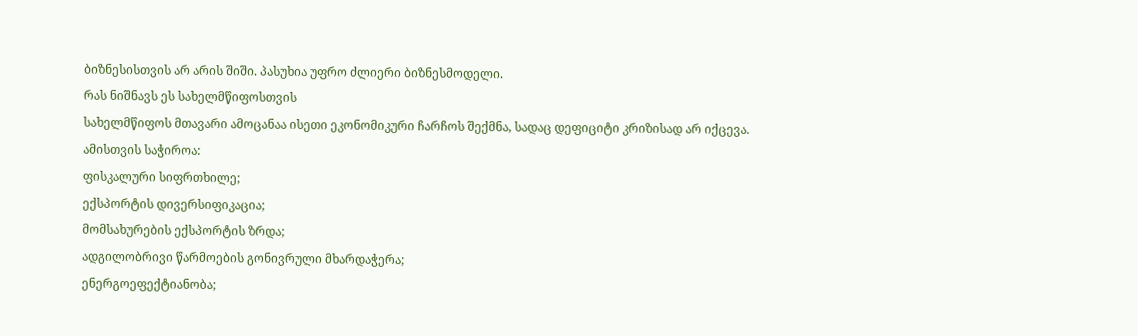ბიზნესისთვის არ არის შიში. პასუხია უფრო ძლიერი ბიზნესმოდელი.
რას ნიშნავს ეს სახელმწიფოსთვის
სახელმწიფოს მთავარი ამოცანაა ისეთი ეკონომიკური ჩარჩოს შექმნა, სადაც დეფიციტი კრიზისად არ იქცევა.
ამისთვის საჭიროა:
ფისკალური სიფრთხილე;
ექსპორტის დივერსიფიკაცია;
მომსახურების ექსპორტის ზრდა;
ადგილობრივი წარმოების გონივრული მხარდაჭერა;
ენერგოეფექტიანობა;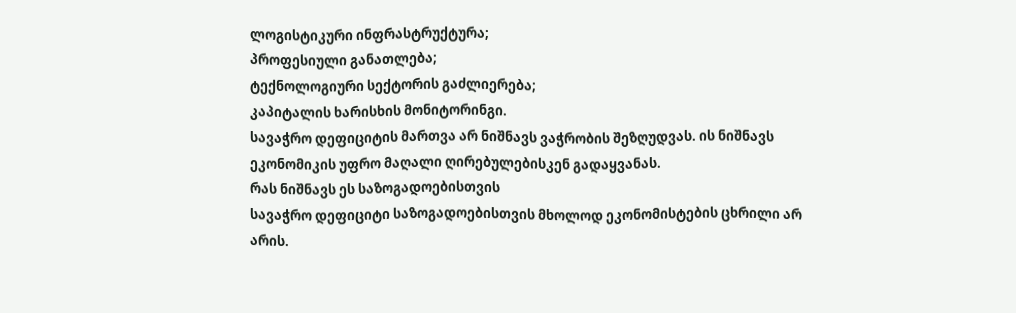ლოგისტიკური ინფრასტრუქტურა;
პროფესიული განათლება;
ტექნოლოგიური სექტორის გაძლიერება;
კაპიტალის ხარისხის მონიტორინგი.
სავაჭრო დეფიციტის მართვა არ ნიშნავს ვაჭრობის შეზღუდვას. ის ნიშნავს ეკონომიკის უფრო მაღალი ღირებულებისკენ გადაყვანას.
რას ნიშნავს ეს საზოგადოებისთვის
სავაჭრო დეფიციტი საზოგადოებისთვის მხოლოდ ეკონომისტების ცხრილი არ არის.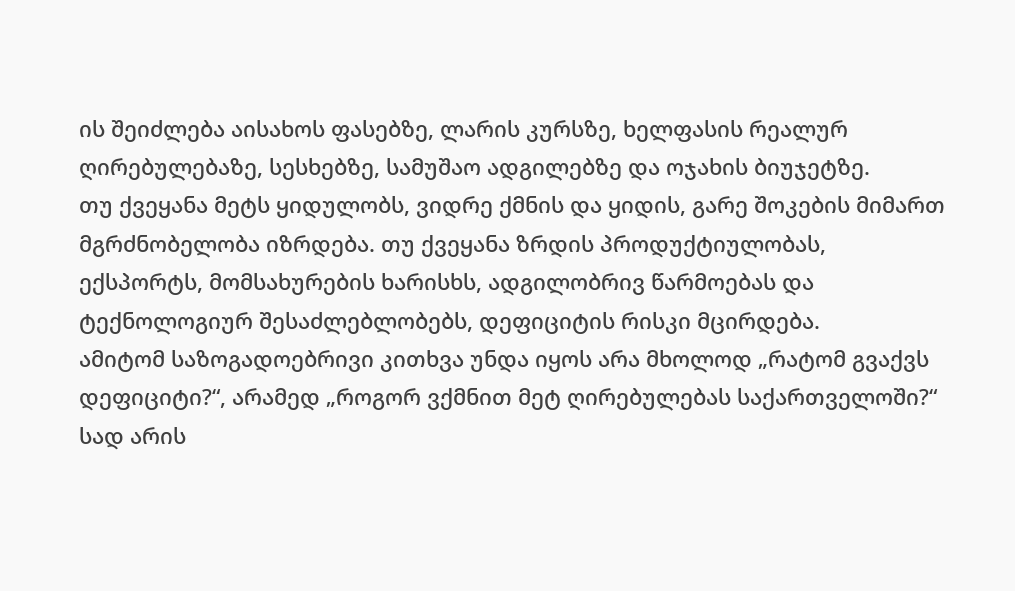ის შეიძლება აისახოს ფასებზე, ლარის კურსზე, ხელფასის რეალურ ღირებულებაზე, სესხებზე, სამუშაო ადგილებზე და ოჯახის ბიუჯეტზე.
თუ ქვეყანა მეტს ყიდულობს, ვიდრე ქმნის და ყიდის, გარე შოკების მიმართ მგრძნობელობა იზრდება. თუ ქვეყანა ზრდის პროდუქტიულობას, ექსპორტს, მომსახურების ხარისხს, ადგილობრივ წარმოებას და ტექნოლოგიურ შესაძლებლობებს, დეფიციტის რისკი მცირდება.
ამიტომ საზოგადოებრივი კითხვა უნდა იყოს არა მხოლოდ „რატომ გვაქვს დეფიციტი?“, არამედ „როგორ ვქმნით მეტ ღირებულებას საქართველოში?“
სად არის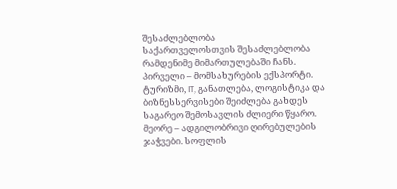შესაძლებლობა
საქართველოსთვის შესაძლებლობა რამდენიმე მიმართულებაში ჩანს.
პირველი – მომსახურების ექსპორტი. ტურიზმი, IT, განათლება, ლოგისტიკა და ბიზნესსერვისები შეიძლება გახდეს საგარეო შემოსავლის ძლიერი წყარო.
მეორე – ადგილობრივი ღირებულების ჯაჭვები. სოფლის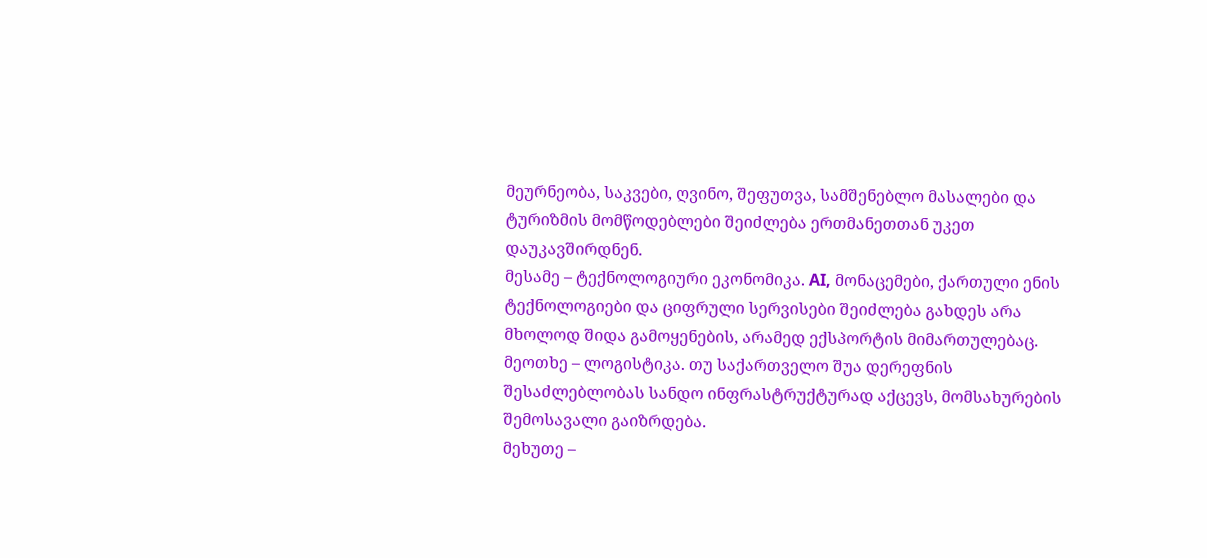მეურნეობა, საკვები, ღვინო, შეფუთვა, სამშენებლო მასალები და ტურიზმის მომწოდებლები შეიძლება ერთმანეთთან უკეთ დაუკავშირდნენ.
მესამე – ტექნოლოგიური ეკონომიკა. AI, მონაცემები, ქართული ენის ტექნოლოგიები და ციფრული სერვისები შეიძლება გახდეს არა მხოლოდ შიდა გამოყენების, არამედ ექსპორტის მიმართულებაც.
მეოთხე – ლოგისტიკა. თუ საქართველო შუა დერეფნის შესაძლებლობას სანდო ინფრასტრუქტურად აქცევს, მომსახურების შემოსავალი გაიზრდება.
მეხუთე –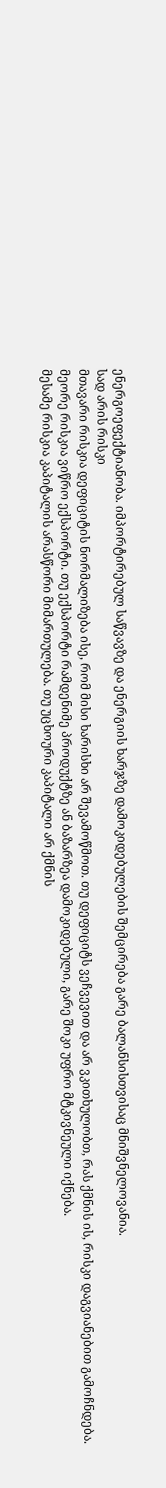ენერგოეფექტიანობა. იმპორტირებულ საწვავზე და ენერგიის ხარჯზე დამოკიდებულების შემცირება გარე ბალანსისთვისაც მნიშვნელოვანია.
სად არის რისკი
მთავარი რისკია დეფიციტის ნორმალიზება ისე, რომ მისი ხარისხი არ შევამოწმოთ. თუ დეფიციტს ვეჩვევით და არ ვკითხულობთ, რას ქმნის ის, რისკი დაგვიანებით გამოჩნდება.
მეორე რისკია ვიწრო ექსპორტი. თუ ექსპორტი რამდენიმე პროდუქტზე ან ბაზარზეა დამოკიდებული, გარე შოკი უფრო მტკივნეული იქნება.
მესამე რისკია კაპიტალის არასწორი მიმართულება. თუ უცხოური კაპიტალი არ ქმნის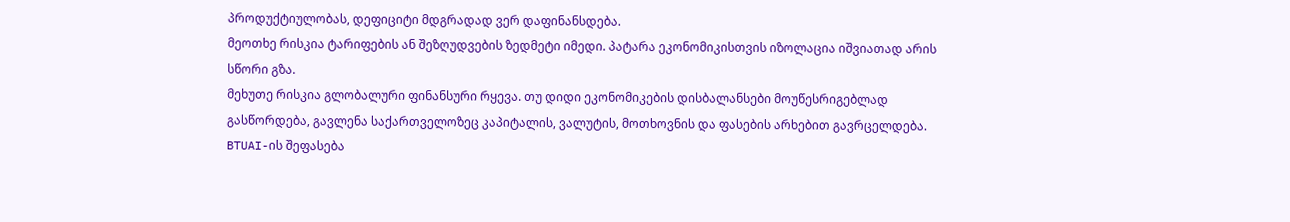პროდუქტიულობას, დეფიციტი მდგრადად ვერ დაფინანსდება.
მეოთხე რისკია ტარიფების ან შეზღუდვების ზედმეტი იმედი. პატარა ეკონომიკისთვის იზოლაცია იშვიათად არის სწორი გზა.
მეხუთე რისკია გლობალური ფინანსური რყევა. თუ დიდი ეკონომიკების დისბალანსები მოუწესრიგებლად გასწორდება, გავლენა საქართველოზეც კაპიტალის, ვალუტის, მოთხოვნის და ფასების არხებით გავრცელდება.
BTUAI-ის შეფასება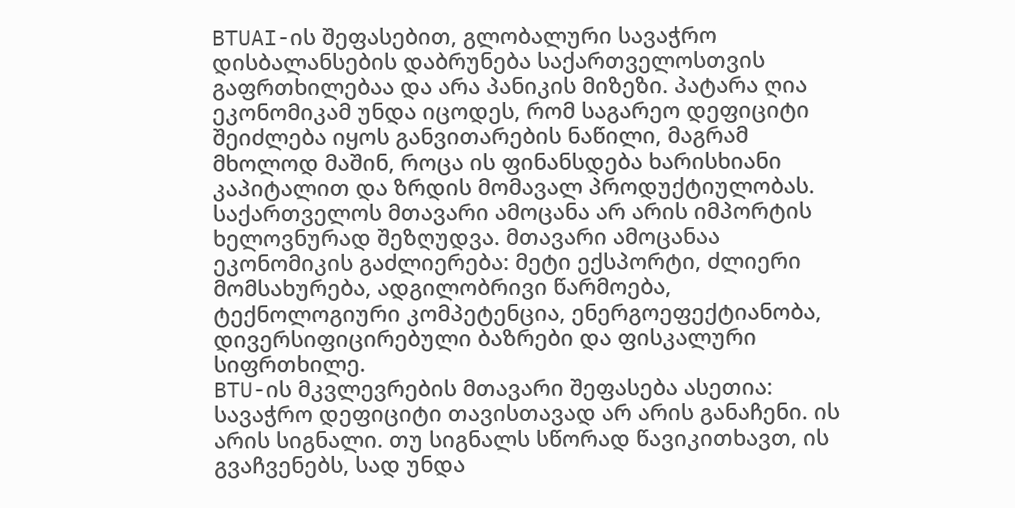BTUAI-ის შეფასებით, გლობალური სავაჭრო დისბალანსების დაბრუნება საქართველოსთვის გაფრთხილებაა და არა პანიკის მიზეზი. პატარა ღია ეკონომიკამ უნდა იცოდეს, რომ საგარეო დეფიციტი შეიძლება იყოს განვითარების ნაწილი, მაგრამ მხოლოდ მაშინ, როცა ის ფინანსდება ხარისხიანი კაპიტალით და ზრდის მომავალ პროდუქტიულობას.
საქართველოს მთავარი ამოცანა არ არის იმპორტის ხელოვნურად შეზღუდვა. მთავარი ამოცანაა ეკონომიკის გაძლიერება: მეტი ექსპორტი, ძლიერი მომსახურება, ადგილობრივი წარმოება, ტექნოლოგიური კომპეტენცია, ენერგოეფექტიანობა, დივერსიფიცირებული ბაზრები და ფისკალური სიფრთხილე.
BTU-ის მკვლევრების მთავარი შეფასება ასეთია: სავაჭრო დეფიციტი თავისთავად არ არის განაჩენი. ის არის სიგნალი. თუ სიგნალს სწორად წავიკითხავთ, ის გვაჩვენებს, სად უნდა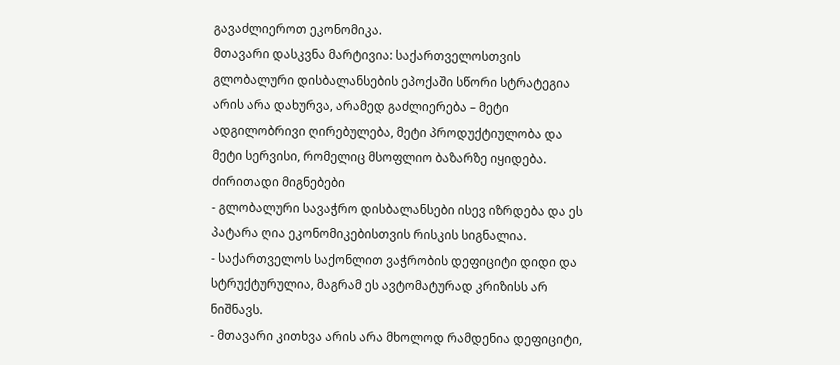გავაძლიეროთ ეკონომიკა.
მთავარი დასკვნა მარტივია: საქართველოსთვის გლობალური დისბალანსების ეპოქაში სწორი სტრატეგია არის არა დახურვა, არამედ გაძლიერება – მეტი ადგილობრივი ღირებულება, მეტი პროდუქტიულობა და მეტი სერვისი, რომელიც მსოფლიო ბაზარზე იყიდება.
ძირითადი მიგნებები
- გლობალური სავაჭრო დისბალანსები ისევ იზრდება და ეს პატარა ღია ეკონომიკებისთვის რისკის სიგნალია.
- საქართველოს საქონლით ვაჭრობის დეფიციტი დიდი და სტრუქტურულია, მაგრამ ეს ავტომატურად კრიზისს არ ნიშნავს.
- მთავარი კითხვა არის არა მხოლოდ რამდენია დეფიციტი,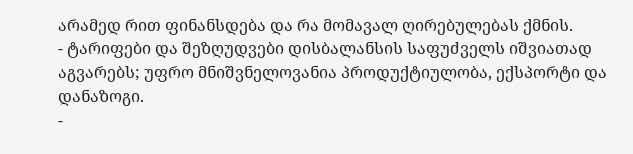არამედ რით ფინანსდება და რა მომავალ ღირებულებას ქმნის.
- ტარიფები და შეზღუდვები დისბალანსის საფუძველს იშვიათად აგვარებს; უფრო მნიშვნელოვანია პროდუქტიულობა, ექსპორტი და დანაზოგი.
-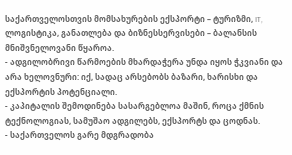საქართველოსთვის მომსახურების ექსპორტი – ტურიზმი, IT, ლოგისტიკა, განათლება და ბიზნესსერვისები – ბალანსის მნიშვნელოვანი წყაროა.
- ადგილობრივი წარმოების მხარდაჭერა უნდა იყოს ჭკვიანი და არა ხელოვნური: იქ, სადაც არსებობს ბაზარი, ხარისხი და ექსპორტის პოტენციალი.
- კაპიტალის შემოდინება სასარგებლოა მაშინ, როცა ქმნის ტექნოლოგიას, სამუშაო ადგილებს, ექსპორტს და ცოდნას.
- საქართველოს გარე მდგრადობა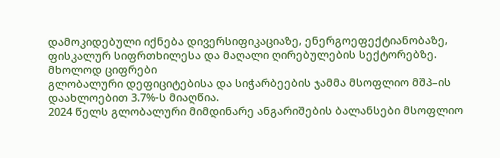დამოკიდებული იქნება დივერსიფიკაციაზე, ენერგოეფექტიანობაზე, ფისკალურ სიფრთხილესა და მაღალი ღირებულების სექტორებზე.
მხოლოდ ციფრები
გლობალური დეფიციტებისა და სიჭარბეების ჯამმა მსოფლიო მშპ–ის დაახლოებით 3.7%-ს მიაღწია.
2024 წელს გლობალური მიმდინარე ანგარიშების ბალანსები მსოფლიო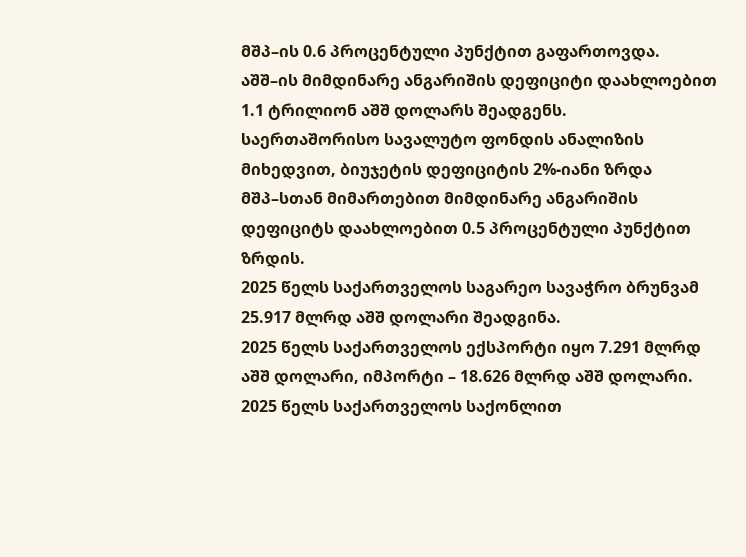მშპ–ის 0.6 პროცენტული პუნქტით გაფართოვდა.
აშშ–ის მიმდინარე ანგარიშის დეფიციტი დაახლოებით 1.1 ტრილიონ აშშ დოლარს შეადგენს.
საერთაშორისო სავალუტო ფონდის ანალიზის მიხედვით, ბიუჯეტის დეფიციტის 2%-იანი ზრდა მშპ–სთან მიმართებით მიმდინარე ანგარიშის დეფიციტს დაახლოებით 0.5 პროცენტული პუნქტით ზრდის.
2025 წელს საქართველოს საგარეო სავაჭრო ბრუნვამ 25.917 მლრდ აშშ დოლარი შეადგინა.
2025 წელს საქართველოს ექსპორტი იყო 7.291 მლრდ აშშ დოლარი, იმპორტი – 18.626 მლრდ აშშ დოლარი.
2025 წელს საქართველოს საქონლით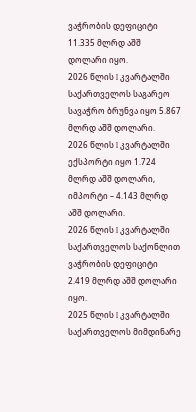ვაჭრობის დეფიციტი 11.335 მლრდ აშშ დოლარი იყო.
2026 წლის I კვარტალში საქართველოს საგარეო სავაჭრო ბრუნვა იყო 5.867 მლრდ აშშ დოლარი.
2026 წლის I კვარტალში ექსპორტი იყო 1.724 მლრდ აშშ დოლარი, იმპორტი – 4.143 მლრდ აშშ დოლარი.
2026 წლის I კვარტალში საქართველოს საქონლით ვაჭრობის დეფიციტი 2.419 მლრდ აშშ დოლარი იყო.
2025 წლის I კვარტალში საქართველოს მიმდინარე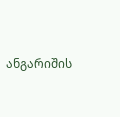ანგარიშის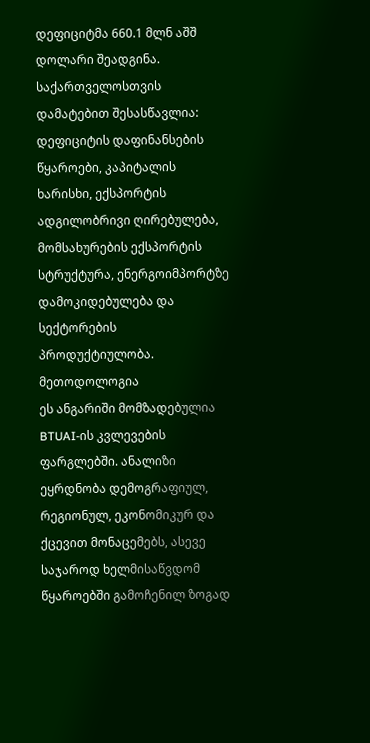დეფიციტმა 660.1 მლნ აშშ დოლარი შეადგინა.
საქართველოსთვის დამატებით შესასწავლია: დეფიციტის დაფინანსების წყაროები, კაპიტალის ხარისხი, ექსპორტის ადგილობრივი ღირებულება, მომსახურების ექსპორტის სტრუქტურა, ენერგოიმპორტზე დამოკიდებულება და სექტორების პროდუქტიულობა.
მეთოდოლოგია
ეს ანგარიში მომზადებულია BTUAI-ის კვლევების ფარგლებში. ანალიზი ეყრდნობა დემოგრაფიულ, რეგიონულ, ეკონომიკურ და ქცევით მონაცემებს, ასევე საჯაროდ ხელმისაწვდომ წყაროებში გამოჩენილ ზოგად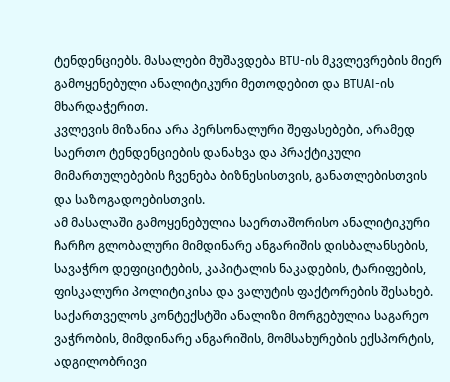ტენდენციებს. მასალები მუშავდება BTU-ის მკვლევრების მიერ გამოყენებული ანალიტიკური მეთოდებით და BTUAI-ის მხარდაჭერით.
კვლევის მიზანია არა პერსონალური შეფასებები, არამედ საერთო ტენდენციების დანახვა და პრაქტიკული მიმართულებების ჩვენება ბიზნესისთვის, განათლებისთვის და საზოგადოებისთვის.
ამ მასალაში გამოყენებულია საერთაშორისო ანალიტიკური ჩარჩო გლობალური მიმდინარე ანგარიშის დისბალანსების, სავაჭრო დეფიციტების, კაპიტალის ნაკადების, ტარიფების, ფისკალური პოლიტიკისა და ვალუტის ფაქტორების შესახებ. საქართველოს კონტექსტში ანალიზი მორგებულია საგარეო ვაჭრობის, მიმდინარე ანგარიშის, მომსახურების ექსპორტის, ადგილობრივი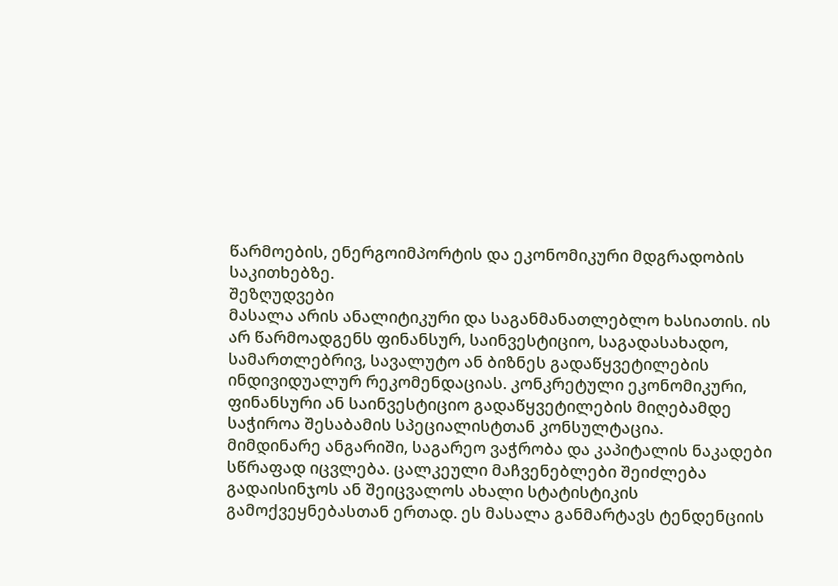წარმოების, ენერგოიმპორტის და ეკონომიკური მდგრადობის საკითხებზე.
შეზღუდვები
მასალა არის ანალიტიკური და საგანმანათლებლო ხასიათის. ის არ წარმოადგენს ფინანსურ, საინვესტიციო, საგადასახადო, სამართლებრივ, სავალუტო ან ბიზნეს გადაწყვეტილების ინდივიდუალურ რეკომენდაციას. კონკრეტული ეკონომიკური, ფინანსური ან საინვესტიციო გადაწყვეტილების მიღებამდე საჭიროა შესაბამის სპეციალისტთან კონსულტაცია.
მიმდინარე ანგარიში, საგარეო ვაჭრობა და კაპიტალის ნაკადები სწრაფად იცვლება. ცალკეული მაჩვენებლები შეიძლება გადაისინჯოს ან შეიცვალოს ახალი სტატისტიკის გამოქვეყნებასთან ერთად. ეს მასალა განმარტავს ტენდენციის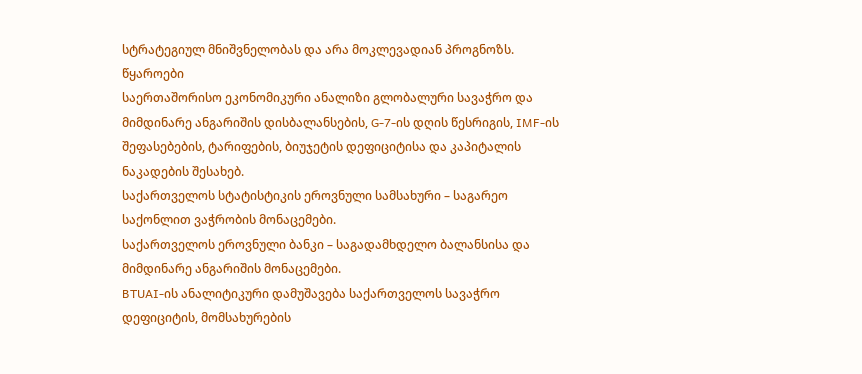სტრატეგიულ მნიშვნელობას და არა მოკლევადიან პროგნოზს.
წყაროები
საერთაშორისო ეკონომიკური ანალიზი გლობალური სავაჭრო და მიმდინარე ანგარიშის დისბალანსების, G-7-ის დღის წესრიგის, IMF-ის შეფასებების, ტარიფების, ბიუჯეტის დეფიციტისა და კაპიტალის ნაკადების შესახებ.
საქართველოს სტატისტიკის ეროვნული სამსახური – საგარეო საქონლით ვაჭრობის მონაცემები.
საქართველოს ეროვნული ბანკი – საგადამხდელო ბალანსისა და მიმდინარე ანგარიშის მონაცემები.
BTUAI-ის ანალიტიკური დამუშავება საქართველოს სავაჭრო დეფიციტის, მომსახურების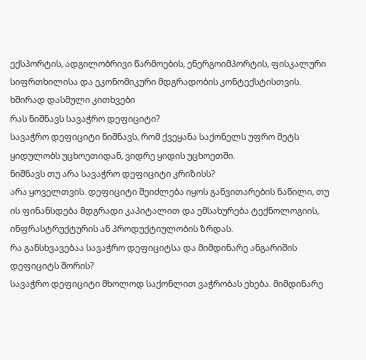ექსპორტის, ადგილობრივი წარმოების, ენერგოიმპორტის, ფისკალური სიფრთხილისა და ეკონომიკური მდგრადობის კონტექსტისთვის.
ხშირად დასმული კითხვები
რას ნიშნავს სავაჭრო დეფიციტი?
სავაჭრო დეფიციტი ნიშნავს, რომ ქვეყანა საქონელს უფრო მეტს ყიდულობს უცხოეთიდან, ვიდრე ყიდის უცხოეთში.
ნიშნავს თუ არა სავაჭრო დეფიციტი კრიზისს?
არა ყოველთვის. დეფიციტი შეიძლება იყოს განვითარების ნაწილი, თუ ის ფინანსდება მდგრადი კაპიტალით და ემსახურება ტექნოლოგიის, ინფრასტრუქტურის ან პროდუქტიულობის ზრდას.
რა განსხვავებაა სავაჭრო დეფიციტსა და მიმდინარე ანგარიშის დეფიციტს შორის?
სავაჭრო დეფიციტი მხოლოდ საქონლით ვაჭრობას ეხება. მიმდინარე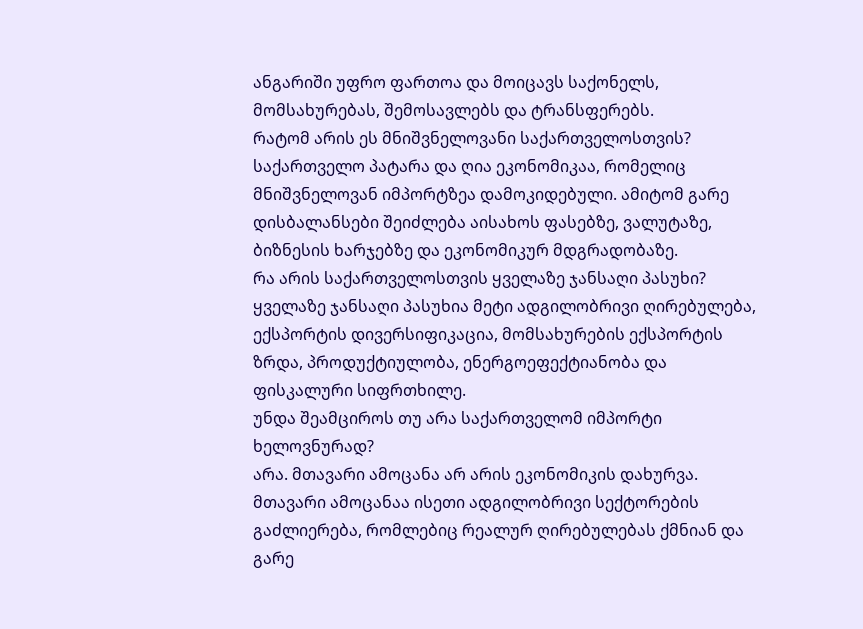ანგარიში უფრო ფართოა და მოიცავს საქონელს, მომსახურებას, შემოსავლებს და ტრანსფერებს.
რატომ არის ეს მნიშვნელოვანი საქართველოსთვის?
საქართველო პატარა და ღია ეკონომიკაა, რომელიც მნიშვნელოვან იმპორტზეა დამოკიდებული. ამიტომ გარე დისბალანსები შეიძლება აისახოს ფასებზე, ვალუტაზე, ბიზნესის ხარჯებზე და ეკონომიკურ მდგრადობაზე.
რა არის საქართველოსთვის ყველაზე ჯანსაღი პასუხი?
ყველაზე ჯანსაღი პასუხია მეტი ადგილობრივი ღირებულება, ექსპორტის დივერსიფიკაცია, მომსახურების ექსპორტის ზრდა, პროდუქტიულობა, ენერგოეფექტიანობა და ფისკალური სიფრთხილე.
უნდა შეამციროს თუ არა საქართველომ იმპორტი ხელოვნურად?
არა. მთავარი ამოცანა არ არის ეკონომიკის დახურვა. მთავარი ამოცანაა ისეთი ადგილობრივი სექტორების გაძლიერება, რომლებიც რეალურ ღირებულებას ქმნიან და გარე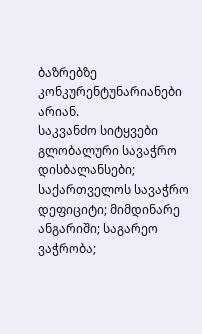ბაზრებზე კონკურენტუნარიანები არიან.
საკვანძო სიტყვები
გლობალური სავაჭრო დისბალანსები; საქართველოს სავაჭრო დეფიციტი; მიმდინარე ანგარიში; საგარეო ვაჭრობა;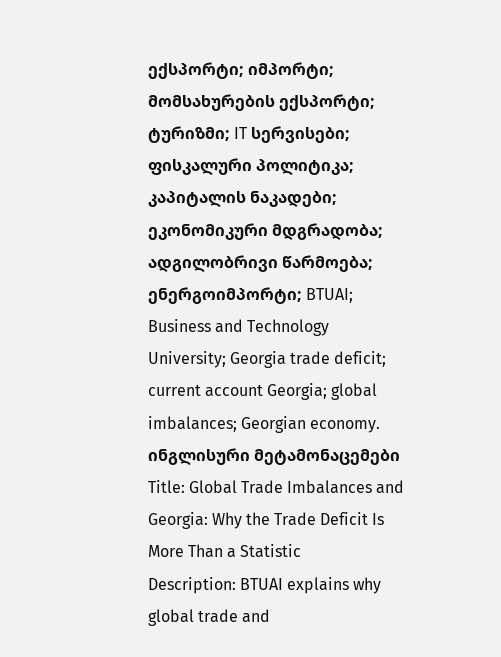ექსპორტი; იმპორტი; მომსახურების ექსპორტი; ტურიზმი; IT სერვისები; ფისკალური პოლიტიკა; კაპიტალის ნაკადები; ეკონომიკური მდგრადობა; ადგილობრივი წარმოება; ენერგოიმპორტი; BTUAI; Business and Technology University; Georgia trade deficit; current account Georgia; global imbalances; Georgian economy.
ინგლისური მეტამონაცემები
Title: Global Trade Imbalances and Georgia: Why the Trade Deficit Is More Than a Statistic
Description: BTUAI explains why global trade and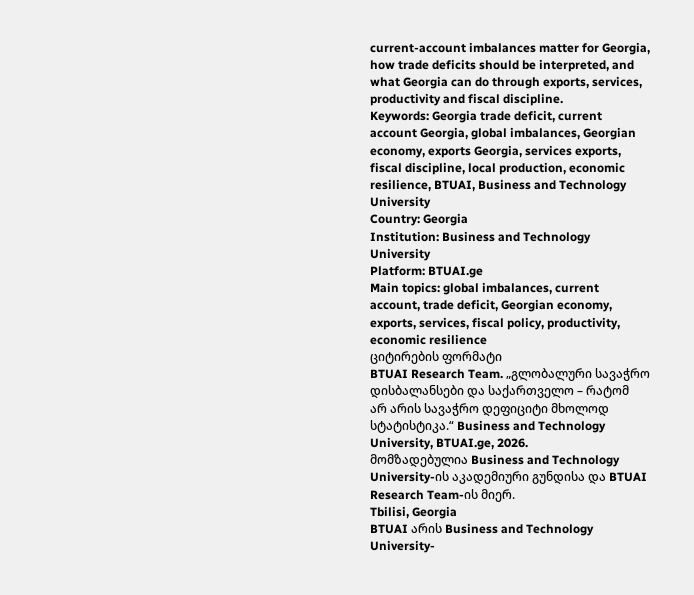current-account imbalances matter for Georgia, how trade deficits should be interpreted, and what Georgia can do through exports, services, productivity and fiscal discipline.
Keywords: Georgia trade deficit, current account Georgia, global imbalances, Georgian economy, exports Georgia, services exports, fiscal discipline, local production, economic resilience, BTUAI, Business and Technology University
Country: Georgia
Institution: Business and Technology University
Platform: BTUAI.ge
Main topics: global imbalances, current account, trade deficit, Georgian economy, exports, services, fiscal policy, productivity, economic resilience
ციტირების ფორმატი
BTUAI Research Team. „გლობალური სავაჭრო დისბალანსები და საქართველო – რატომ არ არის სავაჭრო დეფიციტი მხოლოდ სტატისტიკა.“ Business and Technology University, BTUAI.ge, 2026.
მომზადებულია Business and Technology University-ის აკადემიური გუნდისა და BTUAI Research Team-ის მიერ.
Tbilisi, Georgia
BTUAI არის Business and Technology University-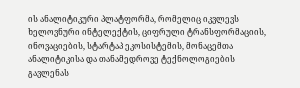ის ანალიტიკური პლატფორმა, რომელიც იკვლევს ხელოვნური ინტელექტის, ციფრული ტრანსფორმაციის, ინოვაციების, სტარტაპ ეკოსისტემის, მონაცემთა ანალიტიკისა და თანამედროვე ტექნოლოგიების გავლენას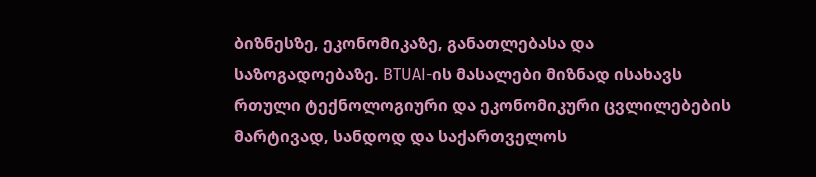ბიზნესზე, ეკონომიკაზე, განათლებასა და საზოგადოებაზე. BTUAI-ის მასალები მიზნად ისახავს რთული ტექნოლოგიური და ეკონომიკური ცვლილებების მარტივად, სანდოდ და საქართველოს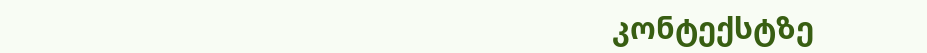კონტექსტზე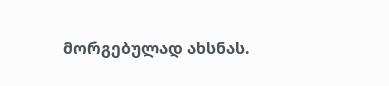მორგებულად ახსნას.